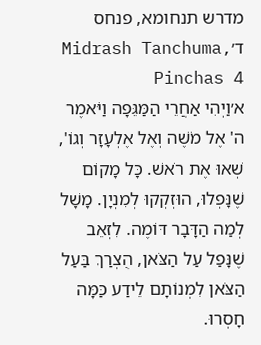מדרש תנחומא, פנחס ד׳Midrash Tanchuma, Pinchas 4
א׳וַיְהִי אַחֲרֵי הַמַּגֵּפָה וַיֹּאמֶר ה' אֶל מֹשֶׁה וְאֶל אֶלְעָזָר וְגוֹ', שְׁאוּ אֶת רֹאשׁ. כָּל מָקוֹם שֶׁנָּפְלוּ, הוּזְקְקוּ לְמִנְיָן. מָשָׁל לְמַה הַדָּבָר דּוֹמֶה. לִזְאֵב שֶׁנָּפַל עַל הַצֹּאן, הֻצְרַךְ בַּעַל הַצֹּאן לִמְנוֹתָם לֵידַע כַּמָּה חָסְרוּ.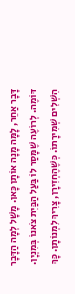דָּבָר אַחֵר, לָמָּה מָנָה אוֹתָן כָּאן. מָשָׁל לְמָה הַדָּבָר דּוֹמֶה. לְרוֹעֶה שֶׁמָּסַר לוֹ בַּעַל הַבַּיִת צֹאנוֹ בְּמִנְיָן. הִשְׁלִים שְׁמִירָתוֹ. כְּשֶׁהֶחְזִירָן, צָרִיךְ לִמְנוֹתָן. כָּךְ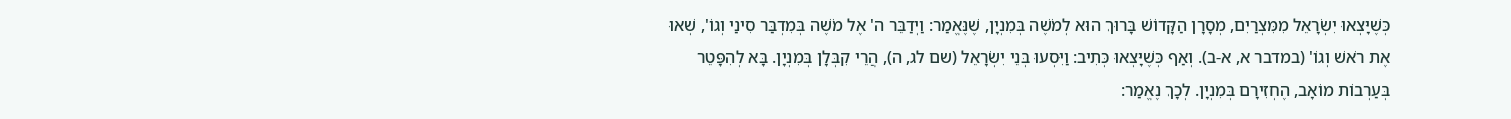כְּשֶׁיָּצְאוּ יִשְׂרָאֵל מִמִּצְרַיִם, מְסָרָן הַקָּדוֹשׁ בָּרוּךְ הוּא לְמֹשֶׁה בְּמִנְיָן, שֶׁנֶּאֱמַר: וַיְדַבֵּר ה' אֶל מֹשֶׁה בְּמִדְבַּר סִינַי וְגוֹ', שְׁאוּ אֶת רֹאשׁ וְגוֹ' (במדבר א, א-ב). וְאַף כְּשֶׁיָּצְאוּ כְּתִיב: וַיִּסְעוּ בְּנֵי יִשְׂרָאֵל (שם לג, ה), הֲרֵי קִבְּלָן בְּמִנְיָן. בָּא לְהִפָּטֵר בְּעַרְבוֹת מוֹאָב, הֶחְזִירָם בְּמִנְיָן. לְכָךְ נֶאֱמַר: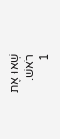שְׁאוּ אֶת רֹאשׁ.
1